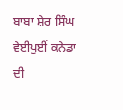ਬਾਬਾ ਸ਼ੇਰ ਸਿੰਘ
ਵੇਈਪੁਈਂ ਕਨੇਡਾ ਦੀ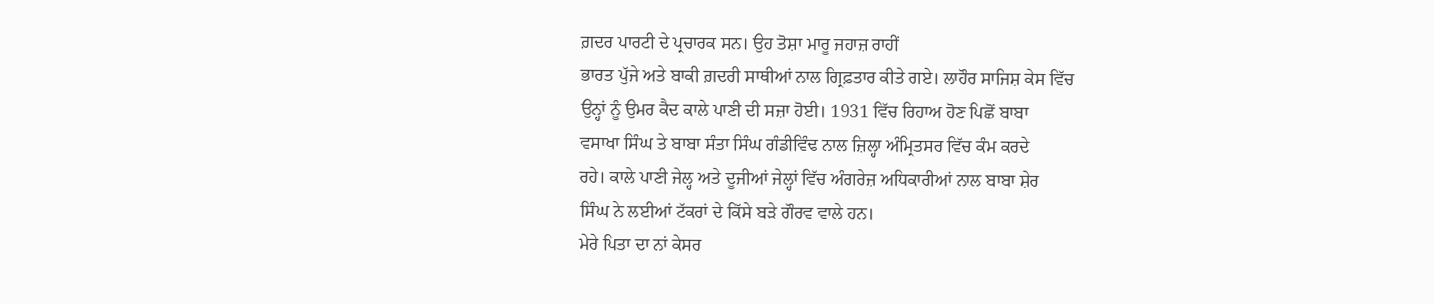ਗ਼ਦਰ ਪਾਰਟੀ ਦੇ ਪ੍ਰਚਾਰਕ ਸਨ। ਉਹ ਤੋਸ਼ਾ ਮਾਰੂ ਜਹਾਜ਼ ਰਾਹੀਂ
ਭਾਰਤ ਪੁੱਜੇ ਅਤੇ ਬਾਕੀ ਗ਼ਦਰੀ ਸਾਥੀਆਂ ਨਾਲ ਗ੍ਰਿਫ਼ਤਾਰ ਕੀਤੇ ਗਏ। ਲਾਹੌਰ ਸਾਜਿਸ਼ ਕੇਸ ਵਿੱਚ
ਉਨ੍ਹਾਂ ਨੂੰ ਉਮਰ ਕੈਦ ਕਾਲੇ ਪਾਣੀ ਦੀ ਸਜ਼ਾ ਹੋਈ। 1931 ਵਿੱਚ ਰਿਹਾਅ ਹੋਣ ਪਿਛੋਂ ਬਾਬਾ
ਵਸਾਖਾ ਸਿੰਘ ਤੇ ਬਾਬਾ ਸੰਤਾ ਸਿੰਘ ਗੰਡੀਵਿੰਢ ਨਾਲ ਜ਼ਿਲ੍ਹਾ ਅੰਮ੍ਰਿਤਸਰ ਵਿੱਚ ਕੰਮ ਕਰਦੇ
ਰਹੇ। ਕਾਲੇ ਪਾਣੀ ਜੇਲ੍ਹ ਅਤੇ ਦੂਜੀਆਂ ਜੇਲ੍ਹਾਂ ਵਿੱਚ ਅੰਗਰੇਜ਼ ਅਧਿਕਾਰੀਆਂ ਨਾਲ ਬਾਬਾ ਸ਼ੇਰ
ਸਿੰਘ ਨੇ ਲਈਆਂ ਟੱਕਰਾਂ ਦੇ ਕਿੱਸੇ ਬੜੇ ਗੌਰਵ ਵਾਲੇ ਹਨ।
ਮੇਰੇ ਪਿਤਾ ਦਾ ਨਾਂ ਕੇਸਰ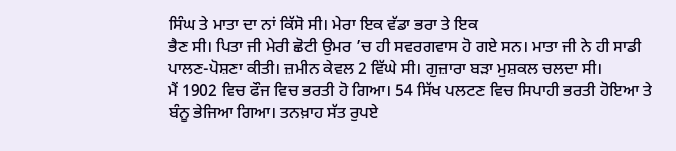ਸਿੰਘ ਤੇ ਮਾਤਾ ਦਾ ਨਾਂ ਕਿੱਸੋ ਸੀ। ਮੇਰਾ ਇਕ ਵੱਡਾ ਭਰਾ ਤੇ ਇਕ
ਭੈਣ ਸੀ। ਪਿਤਾ ਜੀ ਮੇਰੀ ਛੋਟੀ ਉਮਰ ’ਚ ਹੀ ਸਵਰਗਵਾਸ ਹੋ ਗਏ ਸਨ। ਮਾਤਾ ਜੀ ਨੇ ਹੀ ਸਾਡੀ
ਪਾਲਣ-ਪੋਸ਼ਣਾ ਕੀਤੀ। ਜ਼ਮੀਨ ਕੇਵਲ 2 ਵਿੱਘੇ ਸੀ। ਗੁਜ਼ਾਰਾ ਬੜਾ ਮੁਸ਼ਕਲ ਚਲਦਾ ਸੀ।
ਮੈਂ 1902 ਵਿਚ ਫੌਜ ਵਿਚ ਭਰਤੀ ਹੋ ਗਿਆ। 54 ਸਿੱਖ ਪਲਟਣ ਵਿਚ ਸਿਪਾਹੀ ਭਰਤੀ ਹੋਇਆ ਤੇ
ਬੰਨੂ ਭੇਜਿਆ ਗਿਆ। ਤਨਖ਼ਾਹ ਸੱਤ ਰੁਪਏ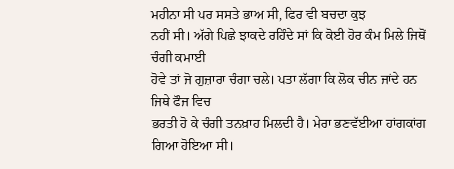ਮਹੀਨਾ ਸੀ ਪਰ ਸਸਤੇ ਭਾਅ ਸੀ, ਫਿਰ ਵੀ ਬਚਦਾ ਕੁਝ
ਨਹੀਂ ਸੀ। ਅੱਗੇ ਪਿਛੇ ਝਾਕਦੇ ਰਹਿੰਦੇ ਸਾਂ ਕਿ ਕੋਈ ਹੋਰ ਕੰਮ ਮਿਲੇ ਜਿਥੋਂ ਚੰਗੀ ਕਮਾਈ
ਹੋਵੇ ਤਾਂ ਜੋ ਗੁਜ਼ਾਰਾ ਚੰਗਾ ਚਲੇ। ਪਤਾ ਲੱਗਾ ਕਿ ਲੋਕ ਚੀਨ ਜਾਂਦੇ ਹਨ ਜਿਥੇ ਫੌਜ ਵਿਚ
ਭਰਤੀ ਹੋ ਕੇ ਚੰਗੀ ਤਨਖ਼ਾਹ ਮਿਲਦੀ ਹੈ। ਮੇਰਾ ਭਣਵੱਈਆ ਹਾਂਗਕਾਂਗ ਗਿਆ ਹੋਇਆ ਸੀ।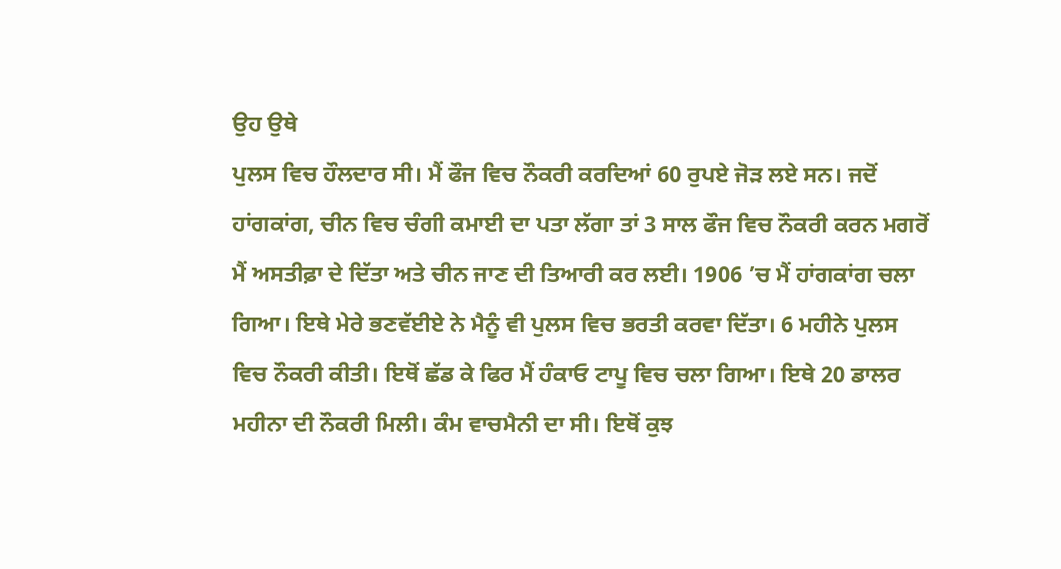ਉਹ ਉਥੇ
ਪੁਲਸ ਵਿਚ ਹੌਲਦਾਰ ਸੀ। ਮੈਂ ਫੌਜ ਵਿਚ ਨੌਕਰੀ ਕਰਦਿਆਂ 60 ਰੁਪਏ ਜੋੜ ਲਏ ਸਨ। ਜਦੋਂ
ਹਾਂਗਕਾਂਗ, ਚੀਨ ਵਿਚ ਚੰਗੀ ਕਮਾਈ ਦਾ ਪਤਾ ਲੱਗਾ ਤਾਂ 3 ਸਾਲ ਫੌਜ ਵਿਚ ਨੌਕਰੀ ਕਰਨ ਮਗਰੋਂ
ਮੈਂ ਅਸਤੀਫ਼ਾ ਦੇ ਦਿੱਤਾ ਅਤੇ ਚੀਨ ਜਾਣ ਦੀ ਤਿਆਰੀ ਕਰ ਲਈ। 1906 ’ਚ ਮੈਂ ਹਾਂਗਕਾਂਗ ਚਲਾ
ਗਿਆ। ਇਥੇ ਮੇਰੇ ਭਣਵੱਈਏ ਨੇ ਮੈਨੂੰ ਵੀ ਪੁਲਸ ਵਿਚ ਭਰਤੀ ਕਰਵਾ ਦਿੱਤਾ। 6 ਮਹੀਨੇ ਪੁਲਸ
ਵਿਚ ਨੌਕਰੀ ਕੀਤੀ। ਇਥੋਂ ਛੱਡ ਕੇ ਫਿਰ ਮੈਂ ਹੰਕਾਓ ਟਾਪੂ ਵਿਚ ਚਲਾ ਗਿਆ। ਇਥੇ 20 ਡਾਲਰ
ਮਹੀਨਾ ਦੀ ਨੌਕਰੀ ਮਿਲੀ। ਕੰਮ ਵਾਚਮੈਨੀ ਦਾ ਸੀ। ਇਥੋਂ ਕੁਝ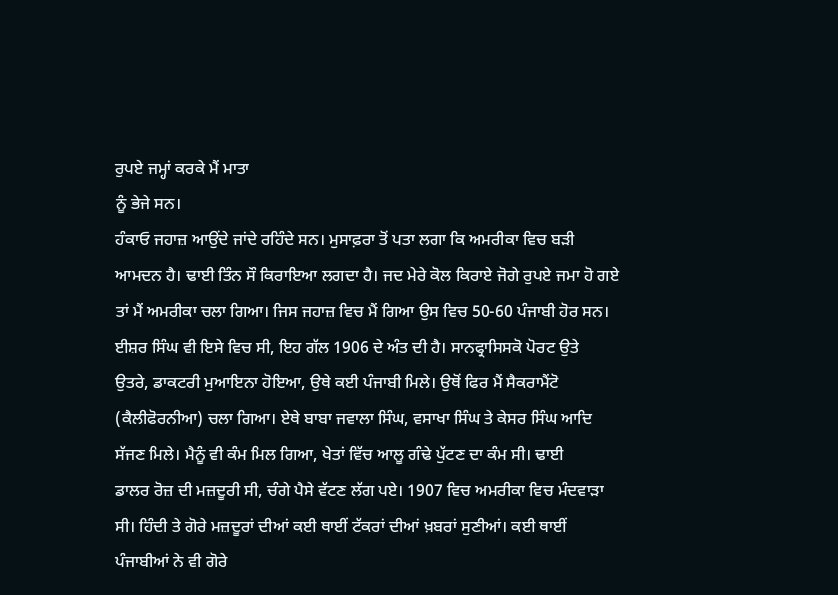ਰੁਪਏ ਜਮ੍ਹਾਂ ਕਰਕੇ ਮੈਂ ਮਾਤਾ
ਨੂੰ ਭੇਜੇ ਸਨ।
ਹੰਕਾਓ ਜਹਾਜ਼ ਆਉਂਦੇ ਜਾਂਦੇ ਰਹਿੰਦੇ ਸਨ। ਮੁਸਾਫ਼ਰਾ ਤੋਂ ਪਤਾ ਲਗਾ ਕਿ ਅਮਰੀਕਾ ਵਿਚ ਬੜੀ
ਆਮਦਨ ਹੈ। ਢਾਈ ਤਿੰਨ ਸੌ ਕਿਰਾਇਆ ਲਗਦਾ ਹੈ। ਜਦ ਮੇਰੇ ਕੋਲ ਕਿਰਾਏ ਜੋਗੇ ਰੁਪਏ ਜਮਾ ਹੋ ਗਏ
ਤਾਂ ਮੈਂ ਅਮਰੀਕਾ ਚਲਾ ਗਿਆ। ਜਿਸ ਜਹਾਜ਼ ਵਿਚ ਮੈਂ ਗਿਆ ਉਸ ਵਿਚ 50-60 ਪੰਜਾਬੀ ਹੋਰ ਸਨ।
ਈਸ਼ਰ ਸਿੰਘ ਵੀ ਇਸੇ ਵਿਚ ਸੀ, ਇਹ ਗੱਲ 1906 ਦੇ ਅੰਤ ਦੀ ਹੈ। ਸਾਨਫ੍ਰਾਸਿਸਕੋ ਪੋਰਟ ਉਤੇ
ਉਤਰੇ, ਡਾਕਟਰੀ ਮੁਆਇਨਾ ਹੋਇਆ, ਉਥੇ ਕਈ ਪੰਜਾਬੀ ਮਿਲੇ। ਉਥੋਂ ਫਿਰ ਮੈਂ ਸੈਕਰਾਮੈਂਟੋ
(ਕੈਲੀਫੋਰਨੀਆ) ਚਲਾ ਗਿਆ। ਏਥੇ ਬਾਬਾ ਜਵਾਲਾ ਸਿੰਘ, ਵਸਾਖਾ ਸਿੰਘ ਤੇ ਕੇਸਰ ਸਿੰਘ ਆਦਿ
ਸੱਜਣ ਮਿਲੇ। ਮੈਨੂੰ ਵੀ ਕੰਮ ਮਿਲ ਗਿਆ, ਖੇਤਾਂ ਵਿੱਚ ਆਲੂ ਗੰਢੇ ਪੁੱਟਣ ਦਾ ਕੰਮ ਸੀ। ਢਾਈ
ਡਾਲਰ ਰੋਜ਼ ਦੀ ਮਜ਼ਦੂਰੀ ਸੀ, ਚੰਗੇ ਪੈਸੇ ਵੱਟਣ ਲੱਗ ਪਏ। 1907 ਵਿਚ ਅਮਰੀਕਾ ਵਿਚ ਮੰਦਵਾੜਾ
ਸੀ। ਹਿੰਦੀ ਤੇ ਗੋਰੇ ਮਜ਼ਦੂਰਾਂ ਦੀਆਂ ਕਈ ਥਾਈਂ ਟੱਕਰਾਂ ਦੀਆਂ ਖ਼ਬਰਾਂ ਸੁਣੀਆਂ। ਕਈ ਥਾਈਂ
ਪੰਜਾਬੀਆਂ ਨੇ ਵੀ ਗੋਰੇ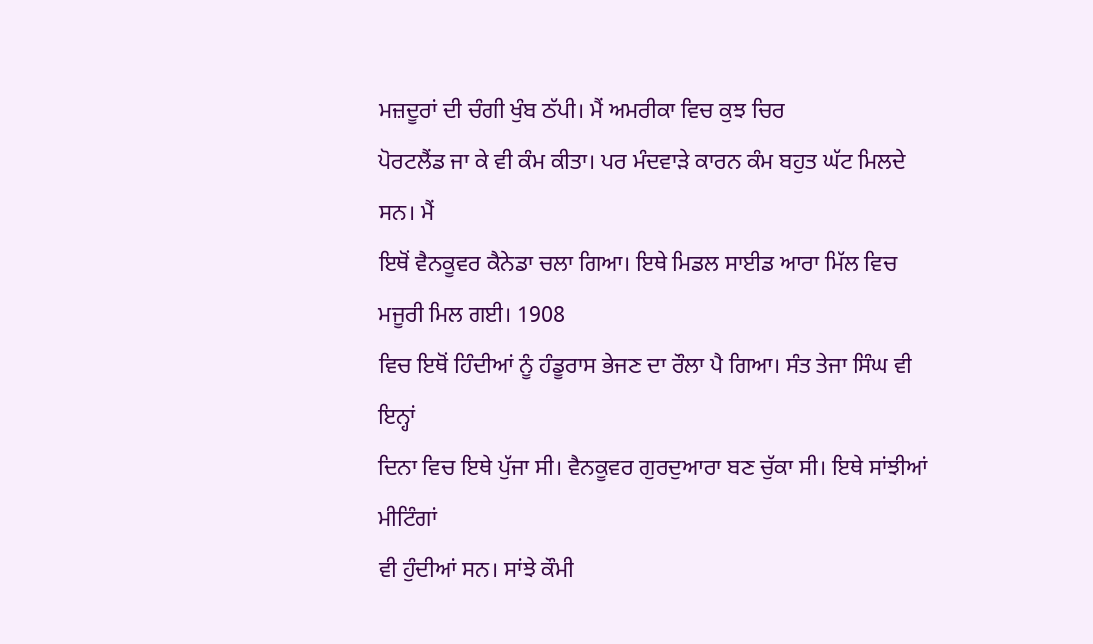ਮਜ਼ਦੂਰਾਂ ਦੀ ਚੰਗੀ ਖੁੰਬ ਠੱਪੀ। ਮੈਂ ਅਮਰੀਕਾ ਵਿਚ ਕੁਝ ਚਿਰ
ਪੋਰਟਲੈਂਡ ਜਾ ਕੇ ਵੀ ਕੰਮ ਕੀਤਾ। ਪਰ ਮੰਦਵਾੜੇ ਕਾਰਨ ਕੰਮ ਬਹੁਤ ਘੱਟ ਮਿਲਦੇ ਸਨ। ਮੈਂ
ਇਥੋਂ ਵੈਨਕੂਵਰ ਕੈਨੇਡਾ ਚਲਾ ਗਿਆ। ਇਥੇ ਮਿਡਲ ਸਾਈਡ ਆਰਾ ਮਿੱਲ ਵਿਚ ਮਜੂਰੀ ਮਿਲ ਗਈ। 1908
ਵਿਚ ਇਥੋਂ ਹਿੰਦੀਆਂ ਨੂੰ ਹੰਡੂਰਾਸ ਭੇਜਣ ਦਾ ਰੌਲਾ ਪੈ ਗਿਆ। ਸੰਤ ਤੇਜਾ ਸਿੰਘ ਵੀ ਇਨ੍ਹਾਂ
ਦਿਨਾ ਵਿਚ ਇਥੇ ਪੁੱਜਾ ਸੀ। ਵੈਨਕੂਵਰ ਗੁਰਦੁਆਰਾ ਬਣ ਚੁੱਕਾ ਸੀ। ਇਥੇ ਸਾਂਝੀਆਂ ਮੀਟਿੰਗਾਂ
ਵੀ ਹੁੰਦੀਆਂ ਸਨ। ਸਾਂਝੇ ਕੌਮੀ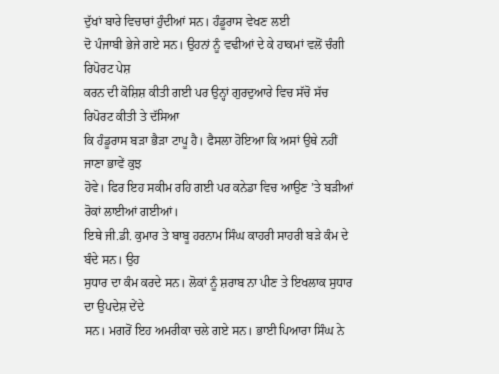ਦੁੱਖਾਂ ਬਾਰੇ ਵਿਚਾਰਾਂ ਹੁੰਦੀਆਂ ਸਨ। ਹੰਡੂਰਾਸ ਵੇਖਣ ਲਈ
ਦੋ ਪੰਜਾਬੀ ਭੇਜੇ ਗਏ ਸਨ। ਉਹਨਾਂ ਨੂੰ ਵਢੀਆਂ ਦੇ ਕੇ ਹਾਕਮਾਂ ਵਲੋਂ ਚੰਗੀ ਰਿਪੋਰਟ ਪੇਸ਼
ਕਰਨ ਦੀ ਕੋਸ਼ਿਸ਼ ਕੀਤੀ ਗਈ ਪਰ ਉਨ੍ਹਾਂ ਗੁਰਦੁਆਰੇ ਵਿਚ ਸੱਚੋ ਸੱਚ ਰਿਪੋਰਟ ਕੀਤੀ ਤੇ ਦੱਸਿਆ
ਕਿ ਹੰਡੂਰਾਸ ਬੜਾ ਭੈੜਾ ਟਾਪੂ ਹੈ। ਫੈਸਲਾ ਹੋਇਆ ਕਿ ਅਸਾਂ ਉਥੇ ਨਹੀਂ ਜਾਣਾ ਭਾਵੇਂ ਕੁਝ
ਹੋਵੇ। ਫਿਰ ਇਹ ਸਕੀਮ ਰਹਿ ਗਈ ਪਰ ਕਨੇਡਾ ਵਿਚ ਆਉਣ ’ਤੇ ਬੜੀਆਂ ਰੋਕਾਂ ਲਾਈਆਂ ਗਈਆਂ।
ਇਥੇ ਜੀ.ਡੀ. ਕੁਮਾਰ ਤੇ ਬਾਬੂ ਹਰਨਾਮ ਸਿੰਘ ਕਾਹਰੀ ਸਾਹਰੀ ਬੜੇ ਕੰਮ ਦੇ ਬੰਦੇ ਸਨ। ਉਹ
ਸੁਧਾਰ ਦਾ ਕੰਮ ਕਰਦੇ ਸਨ। ਲੋਕਾਂ ਨੂੰ ਸ਼ਰਾਬ ਨਾ ਪੀਣ ਤੇ ਇਖਲਾਕ ਸੁਧਾਰ ਦਾ ਉਪਦੇਸ਼ ਦੇਂਦੇ
ਸਨ। ਮਗਰੋਂ ਇਹ ਅਮਰੀਕਾ ਚਲੇ ਗਏ ਸਨ। ਭਾਈ ਪਿਆਰਾ ਸਿੰਘ ਨੇ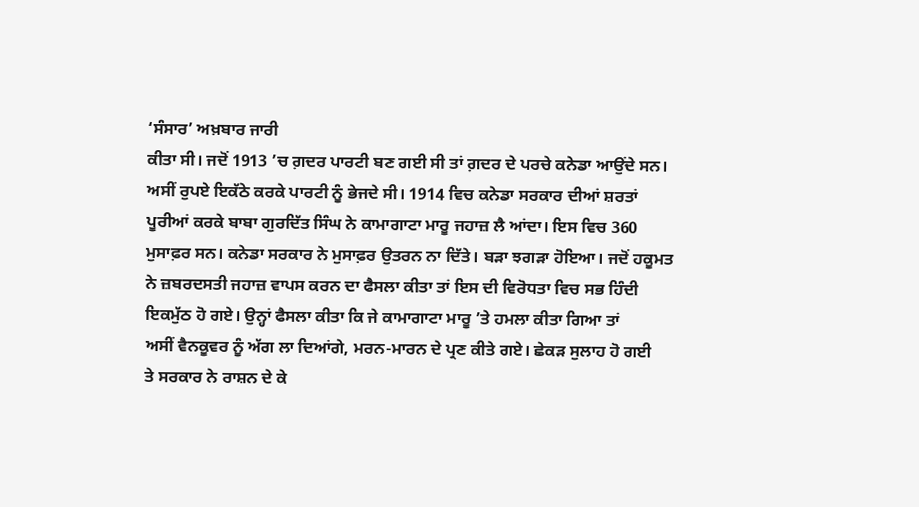‘ਸੰਸਾਰ’ ਅਖ਼ਬਾਰ ਜਾਰੀ
ਕੀਤਾ ਸੀ। ਜਦੋਂ 1913 ’ਚ ਗ਼ਦਰ ਪਾਰਟੀ ਬਣ ਗਈ ਸੀ ਤਾਂ ਗ਼ਦਰ ਦੇ ਪਰਚੇ ਕਨੇਡਾ ਆਉਂਦੇ ਸਨ।
ਅਸੀਂ ਰੁਪਏ ਇਕੱਠੇ ਕਰਕੇ ਪਾਰਟੀ ਨੂੰ ਭੇਜਦੇ ਸੀ। 1914 ਵਿਚ ਕਨੇਡਾ ਸਰਕਾਰ ਦੀਆਂ ਸ਼ਰਤਾਂ
ਪੂਰੀਆਂ ਕਰਕੇ ਬਾਬਾ ਗੁਰਦਿੱਤ ਸਿੰਘ ਨੇ ਕਾਮਾਗਾਟਾ ਮਾਰੂ ਜਹਾਜ਼ ਲੈ ਆਂਦਾ। ਇਸ ਵਿਚ 360
ਮੁਸਾਫ਼ਰ ਸਨ। ਕਨੇਡਾ ਸਰਕਾਰ ਨੇ ਮੁਸਾਫ਼ਰ ਉਤਰਨ ਨਾ ਦਿੱਤੇ। ਬੜਾ ਝਗੜਾ ਹੋਇਆ। ਜਦੋਂ ਹਕੂਮਤ
ਨੇ ਜ਼ਬਰਦਸਤੀ ਜਹਾਜ਼ ਵਾਪਸ ਕਰਨ ਦਾ ਫੈਸਲਾ ਕੀਤਾ ਤਾਂ ਇਸ ਦੀ ਵਿਰੋਧਤਾ ਵਿਚ ਸਭ ਹਿੰਦੀ
ਇਕਮੁੱਠ ਹੋ ਗਏ। ਉਨ੍ਹਾਂ ਫੈਸਲਾ ਕੀਤਾ ਕਿ ਜੇ ਕਾਮਾਗਾਟਾ ਮਾਰੂ ’ਤੇ ਹਮਲਾ ਕੀਤਾ ਗਿਆ ਤਾਂ
ਅਸੀਂ ਵੈਨਕੂਵਰ ਨੂੰ ਅੱਗ ਲਾ ਦਿਆਂਗੇ, ਮਰਨ-ਮਾਰਨ ਦੇ ਪ੍ਰਣ ਕੀਤੇ ਗਏ। ਛੇਕੜ ਸੁਲਾਹ ਹੋ ਗਈ
ਤੇ ਸਰਕਾਰ ਨੇ ਰਾਸ਼ਨ ਦੇ ਕੇ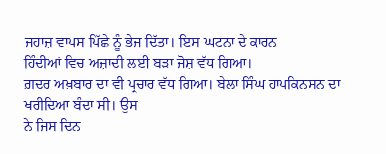ਜਹਾਜ਼ ਵਾਪਸ ਪਿੱਛੇ ਨੂੰ ਭੇਜ ਦਿੱਤਾ। ਇਸ ਘਟਨਾ ਦੇ ਕਾਰਨ
ਹਿੰਦੀਆਂ ਵਿਚ ਅਜ਼ਾਦੀ ਲਈ ਬੜਾ ਜੋਸ਼ ਵੱਧ ਗਿਆ।
ਗ਼ਦਰ ਅਖ਼ਬਾਰ ਦਾ ਵੀ ਪ੍ਰਚਾਰ ਵੱਧ ਗਿਆ। ਬੇਲਾ ਸਿੰਘ ਹਾਪਕਿਨਸਨ ਦਾ ਖਰੀਦਿਆ ਬੰਦਾ ਸੀ। ਉਸ
ਨੇ ਜਿਸ ਦਿਨ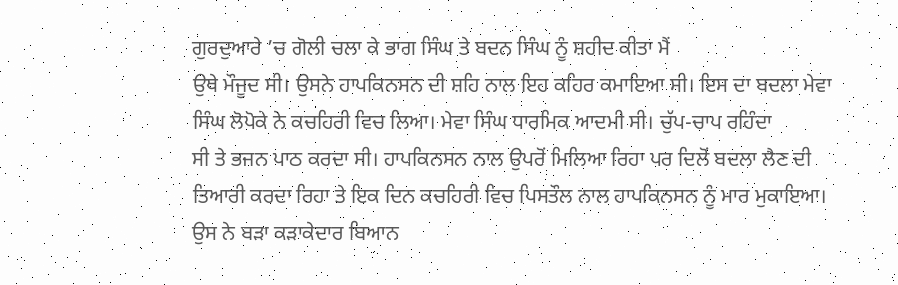ਗੁਰਦੁਆਰੇ ’ਚ ਗੋਲੀ ਚਲਾ ਕੇ ਭਾਗ ਸਿੰਘ ਤੇ ਬਦਨ ਸਿੰਘ ਨੂੰ ਸ਼ਹੀਦ ਕੀਤਾ ਮੈਂ
ਉਥੇ ਮੌਜੂਦ ਸੀ। ਉਸਨੇ ਹਾਪਕਿਨਸਨ ਦੀ ਸ਼ਹਿ ਨਾਲ ਇਹ ਕਹਿਰ ਕਮਾਇਆ ਸੀ। ਇਸ ਦਾ ਬਦਲਾ ਮੇਵਾ
ਸਿੰਘ ਲੋਪੋਕੇ ਨੇ ਕਚਹਿਰੀ ਵਿਚ ਲਿਆ। ਮੇਵਾ ਸਿੰਘ ਧਾਰਮਿਕ ਆਦਮੀ ਸੀ। ਚੁੱਪ-ਚਾਪ ਰਹਿੰਦਾ
ਸੀ ਤੇ ਭਜਨ ਪਾਠ ਕਰਦਾ ਸੀ। ਹਾਪਕਿਨਸਨ ਨਾਲ ਉਪਰੋਂ ਮਿਲਿਆ ਰਿਹਾ ਪਰ ਦਿਲੋਂ ਬਦਲਾ ਲੈਣ ਦੀ
ਤਿਆਰੀ ਕਰਦਾ ਰਿਹਾ ਤੇ ਇਕ ਦਿਨ ਕਚਹਿਰੀ ਵਿਚ ਪਿਸਤੌਲ ਨਾਲ ਹਾਪਕਿਨਸਨ ਨੂੰ ਮਾਰ ਮੁਕਾਇਆ।
ਉਸ ਨੇ ਬੜਾ ਕੜਾਕੇਦਾਰ ਬਿਆਨ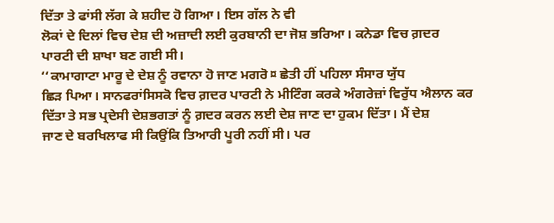ਦਿੱਤਾ ਤੇ ਫਾਂਸੀ ਲੱਗ ਕੇ ਸ਼ਹੀਦ ਹੋ ਗਿਆ। ਇਸ ਗੱਲ ਨੇ ਵੀ
ਲੋਕਾਂ ਦੇ ਦਿਲਾਂ ਵਿਚ ਦੇਸ਼ ਦੀ ਅਜ਼ਾਦੀ ਲਈ ਕੁਰਬਾਨੀ ਦਾ ਜੋਸ਼ ਭਰਿਆ। ਕਨੇਡਾ ਵਿਚ ਗ਼ਦਰ
ਪਾਰਟੀ ਦੀ ਸ਼ਾਖਾ ਬਣ ਗਈ ਸੀ।
‘‘ਕਾਮਾਗਾਟਾ ਮਾਰੂ ਦੇ ਦੇਸ਼ ਨੂੰ ਰਵਾਨਾ ਹੋ ਜਾਣ ਮਗਰੋ¤ ਛੇਤੀ ਹੀਂ ਪਹਿਲਾ ਸੰਸਾਰ ਯੁੱਧ
ਛਿੜ ਪਿਆ। ਸਾਨਫਰਾਂਸਿਸਕੋ ਵਿਚ ਗ਼ਦਰ ਪਾਰਟੀ ਨੇ ਮੀਟਿੰਗ ਕਰਕੇ ਅੰਗਰੇਜ਼ਾਂ ਵਿਰੁੱਧ ਐਲਾਨ ਕਰ
ਦਿੱਤਾ ਤੇ ਸਭ ਪ੍ਰਦੇਸੀ ਦੇਸ਼ਭਗਤਾਂ ਨੂੰ ਗ਼ਦਰ ਕਰਨ ਲਈ ਦੇਸ਼ ਜਾਣ ਦਾ ਹੁਕਮ ਦਿੱਤਾ। ਮੈਂ ਦੇਸ਼
ਜਾਣ ਦੇ ਬਰਖਿਲਾਫ ਸੀ ਕਿਉਂਕਿ ਤਿਆਰੀ ਪੂਰੀ ਨਹੀਂ ਸੀ। ਪਰ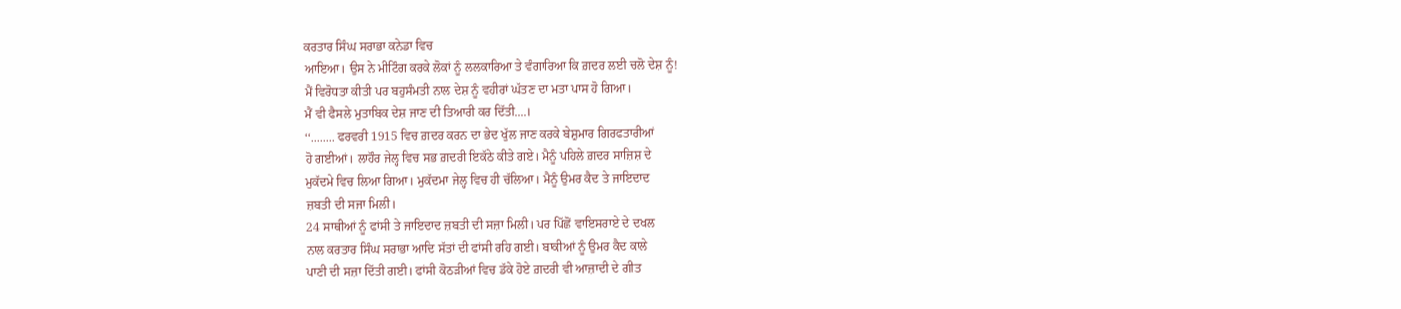ਕਰਤਾਰ ਸਿੰਘ ਸਰਾਭਾ ਕਨੇਡਾ ਵਿਚ
ਆਇਆ। ਉਸ ਨੇ ਮੀਟਿੰਗ ਕਰਕੇ ਲੋਕਾਂ ਨੂੰ ਲਲਕਾਰਿਆ ਤੇ ਵੰਗਾਰਿਆ ਕਿ ਗ਼ਦਰ ਲਈ ਚਲੋ ਦੇਸ਼ ਨੂੰ!
ਮੈਂ ਵਿਰੋਧਤਾ ਕੀਤੀ ਪਰ ਬਹੁਸੰਮਤੀ ਨਾਲ ਦੇਸ਼ ਨੂੰ ਵਹੀਰਾਂ ਘੱਤਣ ਦਾ ਮਤਾ ਪਾਸ ਹੋ ਗਿਆ।
ਮੈਂ ਵੀ ਫੈਸਲੇ ਮੁਤਾਬਿਕ ਦੇਸ਼ ਜਾਣ ਦੀ ਤਿਆਰੀ ਕਰ ਦਿੱਤੀ....।
‘‘........ ਫਰਵਰੀ 1915 ਵਿਚ ਗ਼ਦਰ ਕਰਨ ਦਾ ਭੇਦ ਖੁੱਲ ਜਾਣ ਕਰਕੇ ਬੇਸ਼ੁਮਾਰ ਗਿਰਫਤਾਰੀਆਂ
ਹੋ ਗਈਆਂ। ਲਾਹੌਰ ਜੇਲ੍ਹ ਵਿਚ ਸਭ ਗ਼ਦਰੀ ਇਕੱਠੇ ਕੀਤੇ ਗਏ। ਮੈਨੂੰ ਪਹਿਲੇ ਗ਼ਦਰ ਸਾਜ਼ਿਸ਼ ਦੇ
ਮੁਕੱਦਮੇ ਵਿਚ ਲਿਆ ਗਿਆ। ਮੁਕੱਦਮਾ ਜੇਲ੍ਹ ਵਿਚ ਹੀ ਚੱਲਿਆ। ਮੈਨੂੰ ਉਮਰ ਕੈਦ ਤੇ ਜਾਇਦਾਦ
ਜ਼ਬਤੀ ਦੀ ਸਜਾ ਮਿਲੀ।
24 ਸਾਥੀਆਂ ਨੂੰ ਫਾਂਸੀ ਤੇ ਜਾਇਦਾਦ ਜ਼ਬਤੀ ਦੀ ਸਜ਼ਾ ਮਿਲੀ। ਪਰ ਪਿੱਛੋਂ ਵਾਇਸਰਾਏ ਦੇ ਦਖਲ
ਨਾਲ ਕਰਤਾਰ ਸਿੰਘ ਸਰਾਭਾ ਆਦਿ ਸੱਤਾਂ ਦੀ ਫਾਂਸੀ ਰਹਿ ਗਈ। ਬਾਕੀਆਂ ਨੂੰ ਉਮਰ ਕੈਦ ਕਾਲੇ
ਪਾਣੀ ਦੀ ਸਜ਼ਾ ਦਿੱਤੀ ਗਈ। ਫਾਂਸੀ ਕੋਠੜੀਆਂ ਵਿਚ ਡੱਕੇ ਹੋਏ ਗ਼ਦਰੀ ਵੀ ਆਜ਼ਾਦੀ ਦੇ ਗੀਤ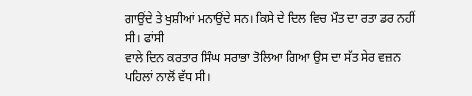ਗਾਉਂਦੇ ਤੇ ਖੁਸ਼ੀਆਂ ਮਨਾਉਂਦੇ ਸਨ। ਕਿਸੇ ਦੇ ਦਿਲ ਵਿਚ ਮੌਤ ਦਾ ਰਤਾ ਡਰ ਨਹੀਂ ਸੀ। ਫਾਂਸੀ
ਵਾਲੇ ਦਿਨ ਕਰਤਾਰ ਸਿੰਘ ਸਰਾਭਾ ਤੋਲਿਆ ਗਿਆ ਉਸ ਦਾ ਸੱਤ ਸੇਰ ਵਜ਼ਨ ਪਹਿਲਾਂ ਨਾਲੋਂ ਵੱਧ ਸੀ।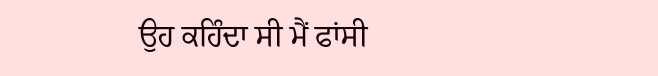ਉਹ ਕਹਿੰਦਾ ਸੀ ਮੈਂ ਫਾਂਸੀ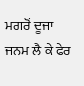ਮਗਰੋਂ ਦੂਜਾ ਜਨਮ ਲੈ ਕੇ ਫੇਰ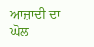ਆਜ਼ਾਦੀ ਦਾ ਘੋਲ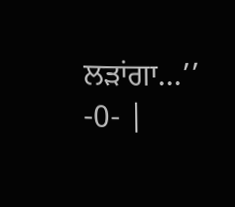ਲੜਾਂਗਾ...’’
-0- |